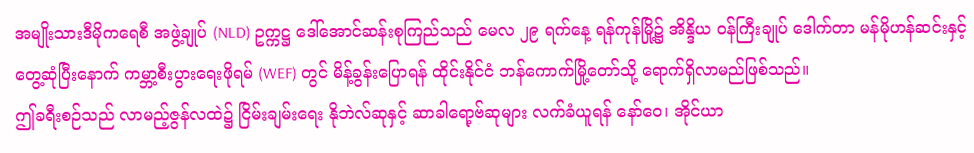အမျိုးသားဒီမိုကရေစီ အဖွဲ့ချုပ် (NLD) ဥက္ကဋ္ဌ ဒေါ်အောင်ဆန်းစုကြည်သည် မေလ ၂၉ ရက်နေ့ ရန်ကုန်မြို့၌ အိန္ဒိယ ဝန်ကြီးချုပ် ဒေါက်တာ မန်မိုဟန်ဆင်းနှင့် တွေ့ဆုံပြီးနောက် ကမ္ဘာ့စီးပွားရေးဖိုရမ် (WEF) တွင် မိန့်ခွန်းပြောရန် ထိုင်းနိုင်ငံ ဘန်ကောက်မြို့တော်သို့ ရောက်ရှိလာမည်ဖြစ်သည်။
ဤခရီးစဉ်သည် လာမည့်ဇွန်လထဲ၌ ငြိမ်းချမ်းရေး နိုဘဲလ်ဆုနှင့် ဆာခါရော့ဗ်ဆုများ လက်ခံယူရန် နော်ဝေ၊ အိုင်ယာ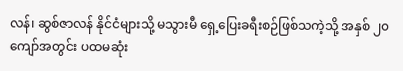လန်၊ ဆွစ်ဇာလန် နိုင်ငံများသို့ မသွားမီ ရှေ့ပြေးခရီးစဉ်ဖြစ်သကဲ့သို့ အနှစ် ၂၀ ကျော်အတွင်း ပထမဆုံး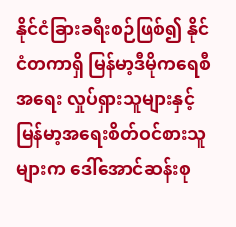နိုင်ငံခြားခရီးစဉ်ဖြစ်၍ နိုင်ငံတကာရှိ မြန်မာ့ဒီမိုကရေစီအရေး လှုပ်ရှားသူများနှင့် မြန်မာ့အရေးစိတ်ဝင်စားသူများက ဒေါ်အောင်ဆန်းစု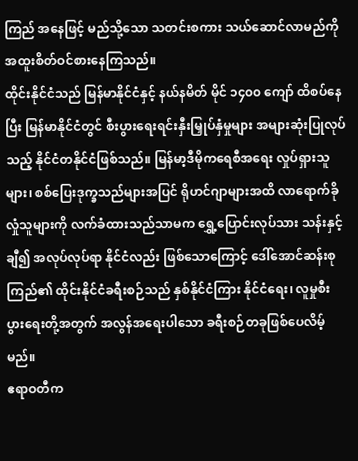ကြည် အနေဖြင့် မည်သို့သော သတင်းစကား သယ်ဆောင်လာမည်ကို အထူးစိတ်ဝင်စားနေကြသည်။
ထိုင်းနိုင်ငံသည် မြန်မာနိုင်ငံနှင့် နယ်နမိတ် မိုင် ၁၄၀၀ ကျော် ထိစပ်နေပြီး မြန်မာနိုင်ငံတွင် စီးပွားရေးရင်းနှီးမြှုပ်နှံမှုများ အများဆုံးပြုလုပ်သည့် နိုင်ငံတနိုင်ငံဖြစ်သည်။ မြန်မာ့ဒီမိုကရေစီအရေး လှုပ်ရှားသူများ၊ စစ်ပြေးဒုက္ခသည်များအပြင် ရိုဟင်ဂျာများအထိ လာရောက်ခိုလှုံသူများကို လက်ခံထားသည်သာမက ရွှေ့ပြောင်းလုပ်သား သန်းနှင့်ချီ၍ အလုပ်လုပ်ရာ နိုင်ငံလည်း ဖြစ်သောကြောင့် ဒေါ်အောင်ဆန်းစုကြည်၏ ထိုင်းနိုင်ငံခရီးစဉ်သည် နှစ်နိုင်ငံကြား နိုင်ငံရေး၊ လူမှုစီးပွားရေးတို့အတွက် အလွန်အရေးပါသော ခရီးစဉ်တခုဖြစ်ပေလိမ့်မည်။
ဧရာဝတီက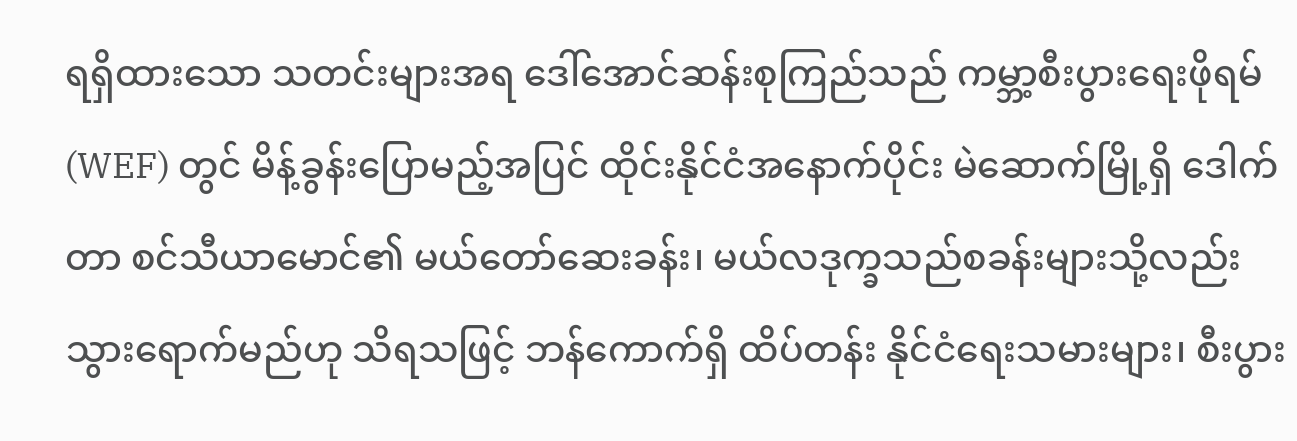ရရှိထားသော သတင်းများအရ ဒေါ်အောင်ဆန်းစုကြည်သည် ကမ္ဘာ့စီးပွားရေးဖိုရမ် (WEF) တွင် မိန့်ခွန်းပြောမည့်အပြင် ထိုင်းနိုင်ငံအနောက်ပိုင်း မဲဆောက်မြို့ရှိ ဒေါက်တာ စင်သီယာမောင်၏ မယ်တော်ဆေးခန်း၊ မယ်လဒုက္ခသည်စခန်းများသို့လည်း သွားရောက်မည်ဟု သိရသဖြင့် ဘန်ကောက်ရှိ ထိပ်တန်း နိုင်ငံရေးသမားများ၊ စီးပွား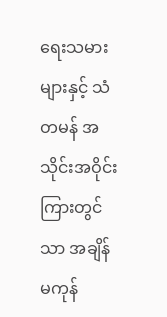ရေးသမားများနှင့် သံတမန် အသိုင်းအဝိုင်းကြားတွင်သာ အချိန်မကုန်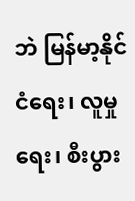ဘဲ မြန်မာ့နိုင်ငံရေး၊ လူမှုရေး၊ စီးပွား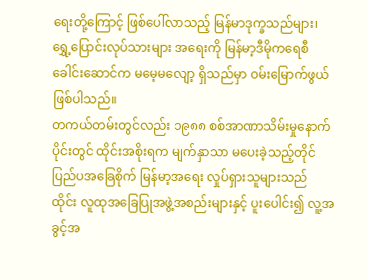ရေးတို့ကြောင့် ဖြစ်ပေါ်လာသည့် မြန်မာဒုက္ခသည်များ၊ ရွှေ့ပြောင်းလုပ်သားများ အရေးကို မြန်မာ့ဒီမိုကရေစီ ခေါင်းဆောင်က မမေ့မလျော့ ရှိသည်မှာ ဝမ်းမြောက်ဖွယ် ဖြစ်ပါသည်။
တကယ်တမ်းတွင်လည်း ၁၉၈၈ စစ်အာဏာသိမ်းမှုနောက်ပိုင်းတွင် ထိုင်းအစိုးရက မျက်နှာသာ မပေးခဲ့သည့်တိုင် ပြည်ပအခြေစိုက် မြန်မာ့အရေး လှုပ်ရှားသူများသည် ထိုင်း လူထုအခြေပြုအဖွဲ့အစည်းများနှင့် ပူးပေါင်း၍ လူ့အခွင့်အ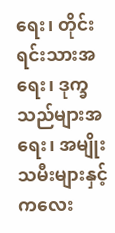ရေး၊ တိုင်းရင်းသားအရေး၊ ဒုက္ခသည်များအရေး၊ အမျိုးသမီးများနှင့် ကလေး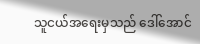သူငယ်အရေးမှသည် ဒေါ်အောင်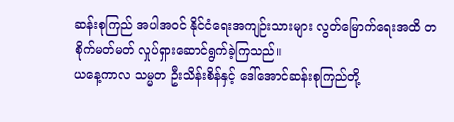ဆန်းစုကြည် အပါအဝင် နိုင်ငံရေးအကျဉ်းသားများ လွတ်မြောက်ရေးအထိ တစိုက်မတ်မတ် လှုပ်ရှားဆောင်ရွက်ခဲ့ကြသည်။
ယနေ့ကာလ သမ္မတ ဦးသိန်းစိန်နှင့် ဒေါ်အောင်ဆန်းစုကြည်တို့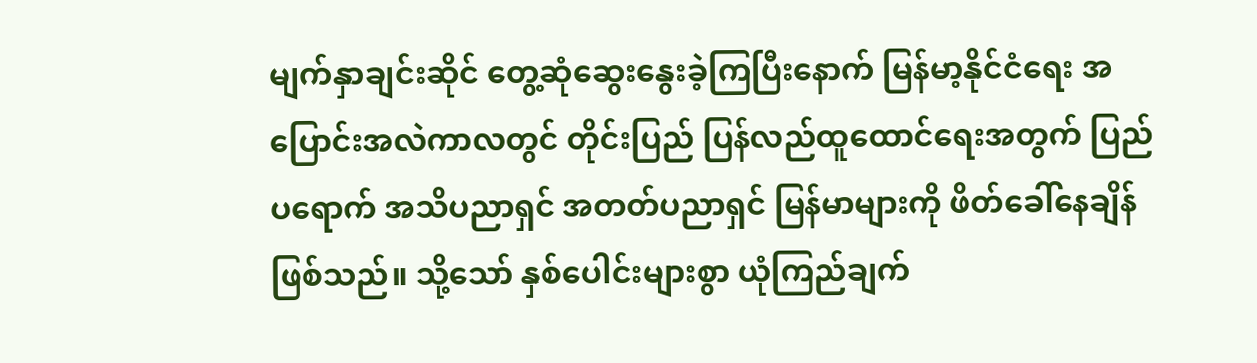မျက်နှာချင်းဆိုင် တွေ့ဆုံဆွေးနွေးခဲ့ကြပြီးနောက် မြန်မာ့နိုင်ငံရေး အပြောင်းအလဲကာလတွင် တိုင်းပြည် ပြန်လည်ထူထောင်ရေးအတွက် ပြည်ပရောက် အသိပညာရှင် အတတ်ပညာရှင် မြန်မာများကို ဖိတ်ခေါ်နေချိန်ဖြစ်သည်။ သို့သော် နှစ်ပေါင်းများစွာ ယုံကြည်ချက်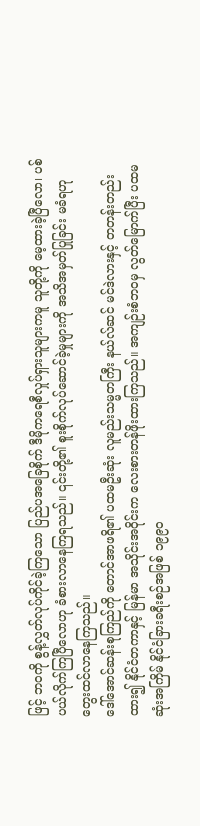ဖြင့် ဘဝကို စွန့်လွှတ်လုပ်ကိုင်ခဲ့ကြသော ပြည်ပအခြေစိုက် ဒီမိုကရေစီလှုပ်ရှားသူများကမူ သူတို့ကို မေ့ထားခဲ့ပြီလော၊ ပစ်ပယ်လိုက်ကြပြီလောဟု ခံစားလာနေကြရသည်။ ၎င်းတို့၏ စူးစိုက်လုပ်ဆောင်ခဲ့မှုများကို အသိအမှတ်ပြုခြင်း မခံရဟု တွေးထင်လာနေကြသည်။
ဒေါ်အောင်ဆန်းစုကြည်ကို တောင်အာဖရိ၏ ပထမဦးဆုံး လူမည်းသမ္မတကြီး နယ်လ်ဆင် မင်ဒဲလားနှင့် တတန်းတည်းထား၍ နိုင်ငံတကာနှင့် မြန်မာ အသိုင်းအဝိုင်းက လေးစားတန်ဖိုးထားကြသည်။ အကျဉ်းစံဘဝမှ လွတ်မြောက်ပြီး ပထမဆုံးအကြိမ် နိုင်ငံခြားခရီးစဉ်အဖြစ် ၁၉၉၀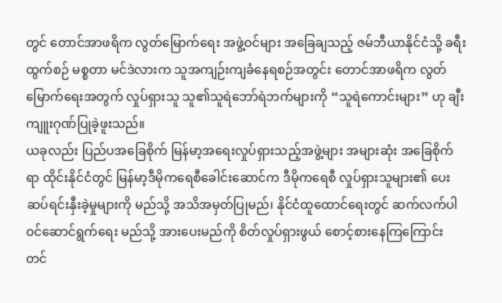တွင် တောင်အာဖရိက လွတ်မြောက်ရေး အဖွဲ့ဝင်များ အခြေချသည့် ဇမ်ဘီယာနိုင်ငံသို့ ခရီးထွက်စဉ် မစ္စတာ မင်ဒဲလားက သူအကျဉ်းကျခံနေရစဉ်အတွင်း တောင်အာဖရိက လွတ်မြောက်ရေးအတွက် လှုပ်ရှားသူ သူ၏သူရဲဘော်ရဲဘက်များကို “သူရဲကောင်းများ” ဟု ချီးကျူးဂုဏ်ပြုခဲ့ဖူးသည်။
ယခုလည်း ပြည်ပအခြေစိုက် မြန်မာ့အရေးလှုပ်ရှားသည့်အဖွဲ့များ အများဆုံး အခြေစိုက်ရာ ထိုင်းနိုင်ငံတွင် မြန်မာ့ဒီမိုကရေစီခေါင်းဆောင်က ဒီမိုကရေစီ လှုပ်ရှားသူများ၏ ပေးဆပ်ရင်းနှီးခဲ့မှုများကို မည်သို့ အသိအမှတ်ပြုမည်၊ နိုင်ငံထူထောင်ရေးတွင် ဆက်လက်ပါဝင်ဆောင်ရွက်ရေး မည်သို့ အားပေးမည်ကို စိတ်လှုပ်ရှားဖွယ် စောင့်စားနေကြကြောင်း တင်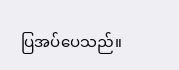ပြအပ်ပေသည်။